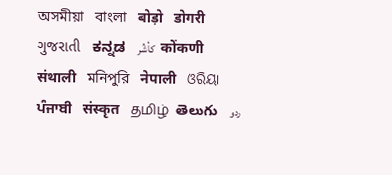অসমীয়া   বাংলা   बोड़ो   डोगरी   ગુજરાતી   ಕನ್ನಡ   كأشُر   कोंकणी   संथाली   মনিপুরি   नेपाली   ଓରିୟା   ਪੰਜਾਬੀ   संस्कृत   தமிழ்  తెలుగు   ردو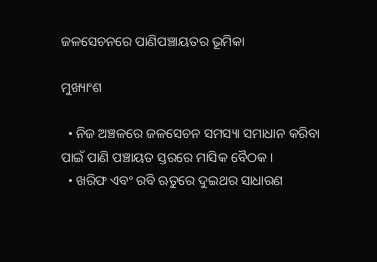ଜଳସେଚନରେ ପାଣିପଞ୍ଚାୟତର ଭୂମିକା

ମୁଖ୍ୟାଂଶ

  • ନିଜ ଅଞ୍ଚଳରେ ଜଳସେଚନ ସମସ୍ୟା ସମାଧାନ କରିବା ପାଇଁ ପାଣି ପଞ୍ଚାୟତ ସ୍ତରରେ ମାସିକ ବୈଠକ ।
  • ଖରିଫ ଏବଂ ରବି ଋତୁରେ ଦୁଇଥର ସାଧାରଣ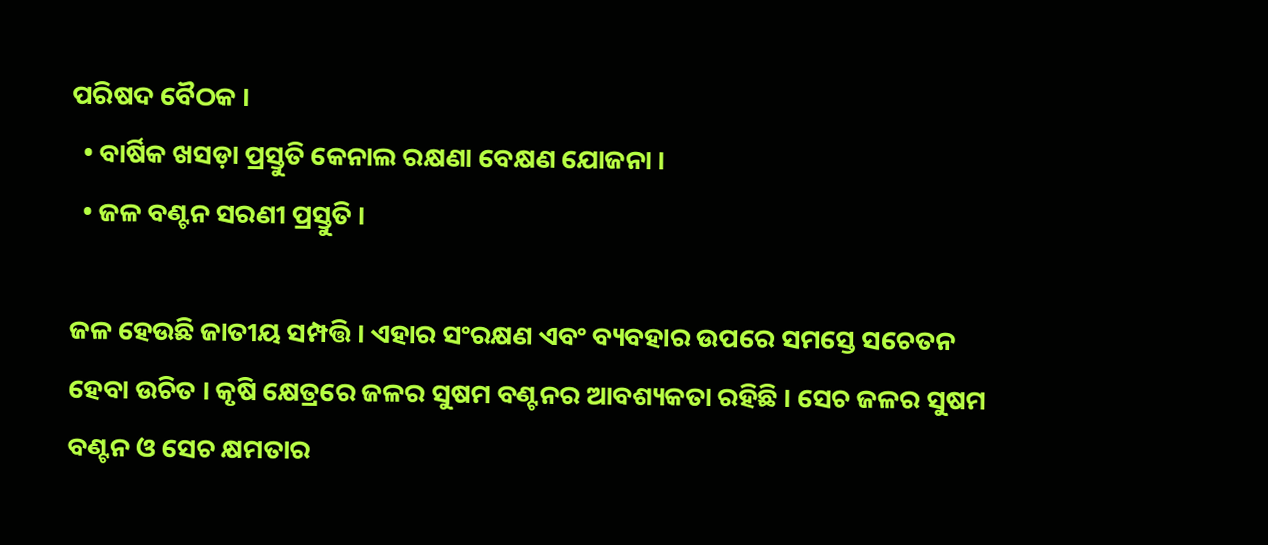ପରିଷଦ ବୈଠକ ।
  • ବାର୍ଷିକ ଖସଡ଼ା ପ୍ରସ୍ତୁତି କେନାଲ ରକ୍ଷଣା ବେକ୍ଷଣ ଯୋଜନା ।
  • ଜଳ ବଣ୍ଟନ ସରଣୀ ପ୍ରସ୍ତୁତି ।

ଜଳ ହେଉଛି ଜାତୀୟ ସମ୍ପତ୍ତି । ଏହାର ସଂରକ୍ଷଣ ଏବଂ ବ୍ୟବହାର ଉପରେ ସମସ୍ତେ ସଚେତନ ହେବା ଉଚିତ । କୃଷି କ୍ଷେତ୍ରରେ ଜଳର ସୁଷମ ବଣ୍ଟନର ଆବଶ୍ୟକତା ରହିଛି । ସେଚ ଜଳର ସୁଷମ ବଣ୍ଟନ ଓ ସେଚ କ୍ଷମତାର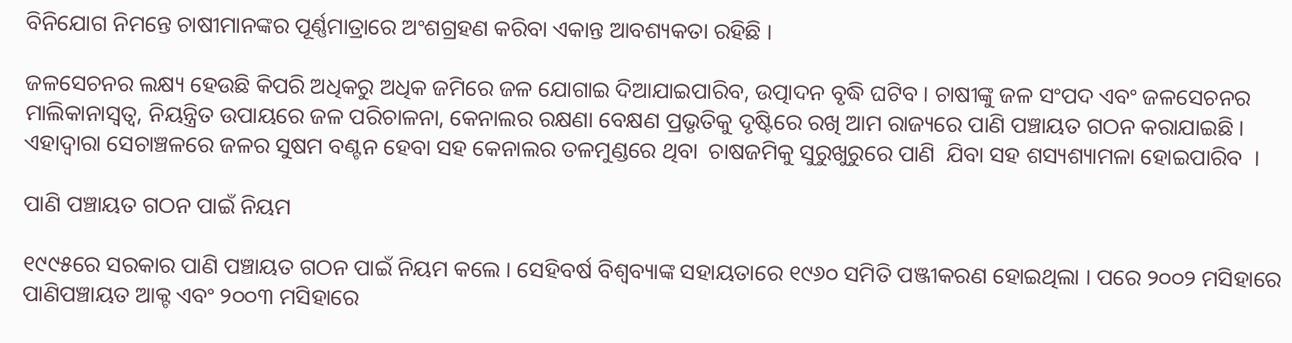ବିନିଯୋଗ ନିମନ୍ତେ ଚାଷୀମାନଙ୍କର ପୂର୍ଣ୍ଣମାତ୍ରାରେ ଅଂଶଗ୍ରହଣ କରିବା ଏକାନ୍ତ ଆବଶ୍ୟକତା ରହିଛି ।

ଜଳସେଚନର ଲକ୍ଷ୍ୟ ହେଉଛି କିପରି ଅଧିକରୁ ଅଧିକ ଜମିରେ ଜଳ ଯୋଗାଇ ଦିଆଯାଇପାରିବ, ଉତ୍ପାଦନ ବୃଦ୍ଧି ଘଟିବ । ଚାଷୀଙ୍କୁ ଜଳ ସଂପଦ ଏବଂ ଜଳସେଚନର ମାଲିକାନାସ୍ଵତ୍ଵ, ନିୟନ୍ତ୍ରିତ ଉପାୟରେ ଜଳ ପରିଚାଳନା, କେନାଲର ରକ୍ଷଣା ବେକ୍ଷଣ ପ୍ରଭୃତିକୁ ଦୃଷ୍ଟିରେ ରଖି ଆମ ରାଜ୍ୟରେ ପାଣି ପଞ୍ଚାୟତ ଗଠନ କରାଯାଇଛି । ଏହାଦ୍ଵାରା ସେଚାଞ୍ଚଳରେ ଜଳର ସୁଷମ ବଣ୍ଟନ ହେବା ସହ କେନାଲର ତଳମୁଣ୍ଡରେ ଥିବା  ଚାଷଜମିକୁ ସୁରୁଖୁରୁରେ ପାଣି  ଯିବା ସହ ଶସ୍ୟଶ୍ୟାମଳା ହୋଇପାରିବ  ।

ପାଣି ପଞ୍ଚାୟତ ଗଠନ ପାଇଁ ନିୟମ

୧୯୯୫ରେ ସରକାର ପାଣି ପଞ୍ଚାୟତ ଗଠନ ପାଇଁ ନିୟମ କଲେ । ସେହିବର୍ଷ ବିଶ୍ଵବ୍ୟାଙ୍କ ସହାୟତାରେ ୧୯୬୦ ସମିତି ପଞ୍ଜୀକରଣ ହୋଇଥିଲା । ପରେ ୨୦୦୨ ମସିହାରେ ପାଣିପଞ୍ଚାୟତ ଆକ୍ଟ ଏବଂ ୨୦୦୩ ମସିହାରେ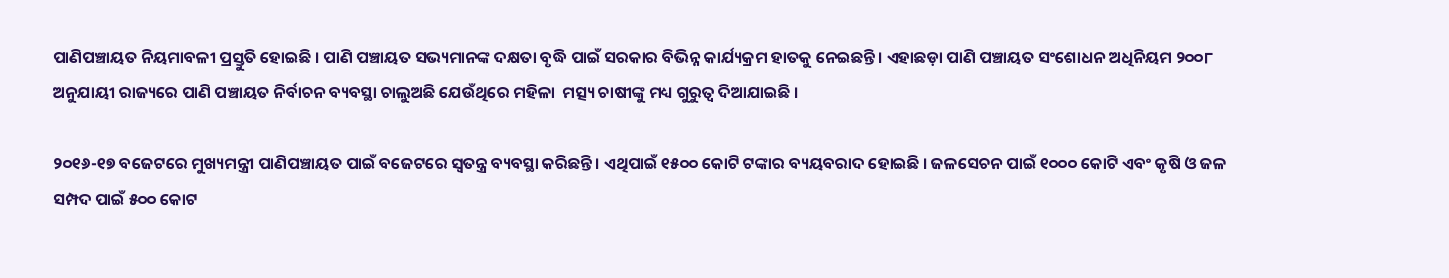ପାଣିପଞ୍ଚାୟତ ନିୟମାବଳୀ ପ୍ରସ୍ତୁତି ହୋଇଛି । ପାଣି ପଞ୍ଚାୟତ ସଭ୍ୟମାନଙ୍କ ଦକ୍ଷତା ବୃଦ୍ଧି ପାଇଁ ସରକାର ବିଭିନ୍ନ କାର୍ଯ୍ୟକ୍ରମ ହାତକୁ ନେଇଛନ୍ତି । ଏହାଛଡ଼ା ପାଣି ପଞ୍ଚାୟତ ସଂଶୋଧନ ଅଧିନିୟମ ୨୦୦୮ ଅନୁଯାୟୀ ରାଜ୍ୟରେ ପାଣି ପଞ୍ଚାୟତ ନିର୍ବାଚନ ବ୍ୟବସ୍ଥା ଚାଲୁଅଛି ଯେଉଁଥିରେ ମହିଳା  ମତ୍ସ୍ୟ ଚାଷୀଙ୍କୁ ମଧ୍ୟ ଗୁରୁତ୍ଵ ଦିଆଯାଇଛି ।

୨୦୧୬-୧୭ ବଜେଟରେ ମୁଖ୍ୟମନ୍ତ୍ରୀ ପାଣିପଞ୍ଚାୟତ ପାଇଁ ବଜେଟରେ ସ୍ଵତନ୍ତ୍ର ବ୍ୟବସ୍ଥା କରିଛନ୍ତି । ଏଥିପାଇଁ ୧୫୦୦ କୋଟି ଟଙ୍କାର ବ୍ୟୟବରାଦ ହୋଇଛି । ଜଳସେଚନ ପାଇଁ ୧୦୦୦ କୋଟି ଏବଂ କୃଷି ଓ ଜଳ ସମ୍ପଦ ପାଇଁ ୫୦୦ କୋଟ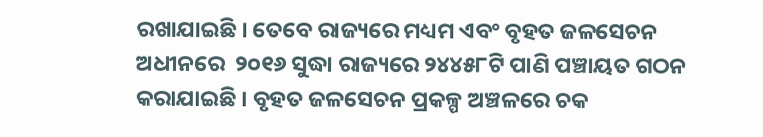ରଖାଯାଇଛି । ତେବେ ରାଜ୍ୟରେ ମଧ୍ୟମ ଏବଂ ବୃହତ ଜଳସେଚନ ଅଧୀନରେ  ୨୦୧୬ ସୁଦ୍ଧା ରାଜ୍ୟରେ ୨୪୪୫୮ଟି ପାଣି ପଞ୍ଚାୟତ ଗଠନ କରାଯାଇଛି । ବୃହତ ଜଳସେଚନ ପ୍ରକଳ୍ପ ଅଞ୍ଚଳରେ ଚକ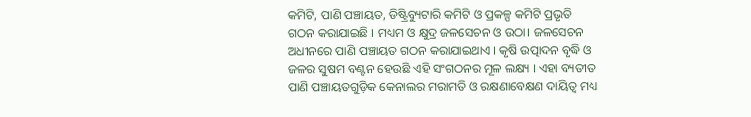କମିଟି, ପାଣି ପଞ୍ଚାୟତ, ଡିଷ୍ଟ୍ରିବ୍ୟୁଟାରି କମିଟି ଓ ପ୍ରକଳ୍ପ କମିଟି ପ୍ରଭୃତି ଗଠନ କରାଯାଇଛି । ମଧ୍ୟମ ଓ କ୍ଷୁଦ୍ର ଜଳସେଚନ ଓ ଉଠା। ଜଳସେଚନ ଅଧୀନରେ ପାଣି ପଞ୍ଚାୟତ ଗଠନ କରାଯାଇଥାଏ । କୃଷି ଉତ୍ପାଦନ ବୃଦ୍ଧି ଓ ଜଳର ସୁଷମ ବଣ୍ଟନ ହେଉଛି ଏହି ସଂଗଠନର ମୂଳ ଲକ୍ଷ୍ୟ । ଏହା ବ୍ୟତୀତ ପାଣି ପଞ୍ଚାୟତଗୁଡ଼ିକ କେନାଲର ମରାମତି ଓ ରକ୍ଷଣାବେକ୍ଷଣ ଦାୟିତ୍ଵ ମଧ୍ୟ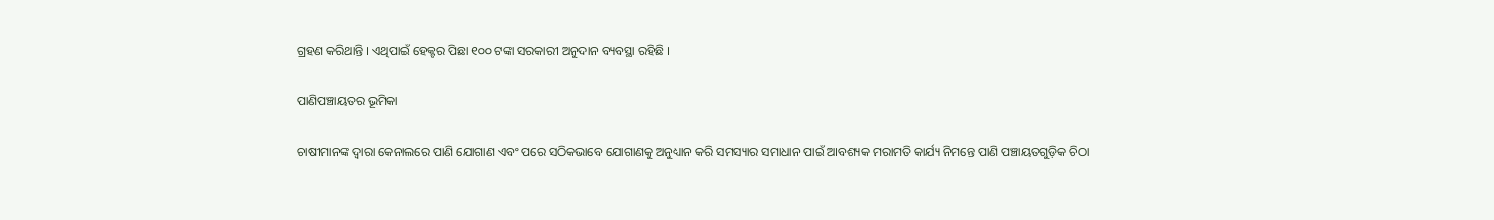ଗ୍ରହଣ କରିଥାନ୍ତି । ଏଥିପାଇଁ ହେକ୍ଟର ପିଛା ୧୦୦ ଟଙ୍କା ସରକାରୀ ଅନୁଦାନ ବ୍ୟବସ୍ଥା ରହିଛି ।

ପାଣିପଞ୍ଚାୟତର ଭୂମିକା

ଚାଷୀମାନଙ୍କ ଦ୍ଵାରା କେନାଲରେ ପାଣି ଯୋଗାଣ ଏବଂ ପରେ ସଠିକଭାବେ ଯୋଗାଣକୁ ଅନୁଧ୍ୟାନ କରି ସମସ୍ୟାର ସମାଧାନ ପାଇଁ ଆବଶ୍ୟକ ମରାମତି କାର୍ଯ୍ୟ ନିମନ୍ତେ ପାଣି ପଞ୍ଚାୟତଗୁଡ଼ିକ ଚିଠା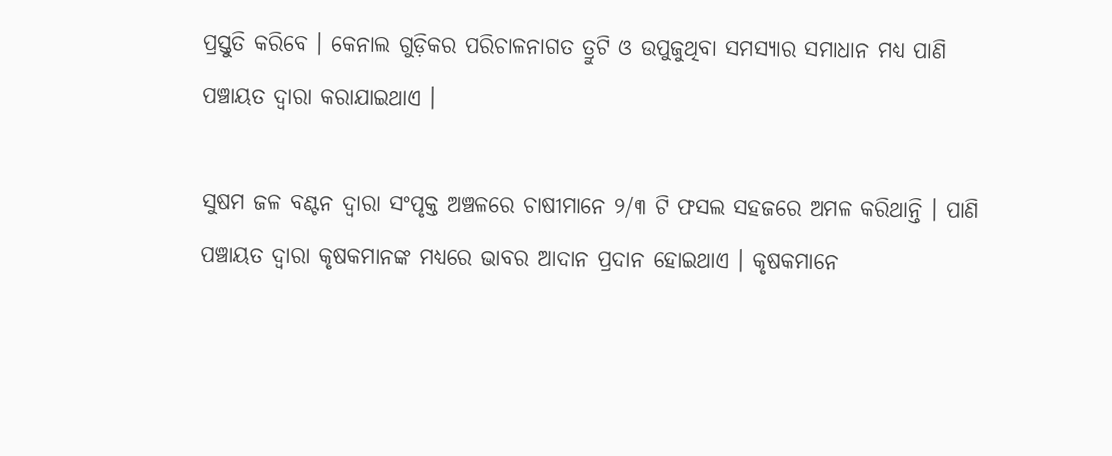ପ୍ରସ୍ତୁତି କରିବେ । କେନାଲ ଗୁଡ଼ିକର ପରିଚାଳନାଗତ ତ୍ରୁଟି ଓ ଉପୁଜୁଥିବା ସମସ୍ୟାର ସମାଧାନ ମଧ୍ୟ ପାଣି ପଞ୍ଚାୟତ ଦ୍ଵାରା କରାଯାଇଥାଏ ।

ସୁଷମ ଜଳ ବଣ୍ଟନ ଦ୍ଵାରା ସଂପୃକ୍ତ ଅଞ୍ଚଳରେ ଚାଷୀମାନେ ୨/୩ ଟି ଫସଲ ସହଜରେ ଅମଳ କରିଥାନ୍ତି । ପାଣି ପଞ୍ଚାୟତ ଦ୍ଵାରା କୃଷକମାନଙ୍କ ମଧ୍ୟରେ ଭାବର ଆଦାନ ପ୍ରଦାନ ହୋଇଥାଏ । କୃଷକମାନେ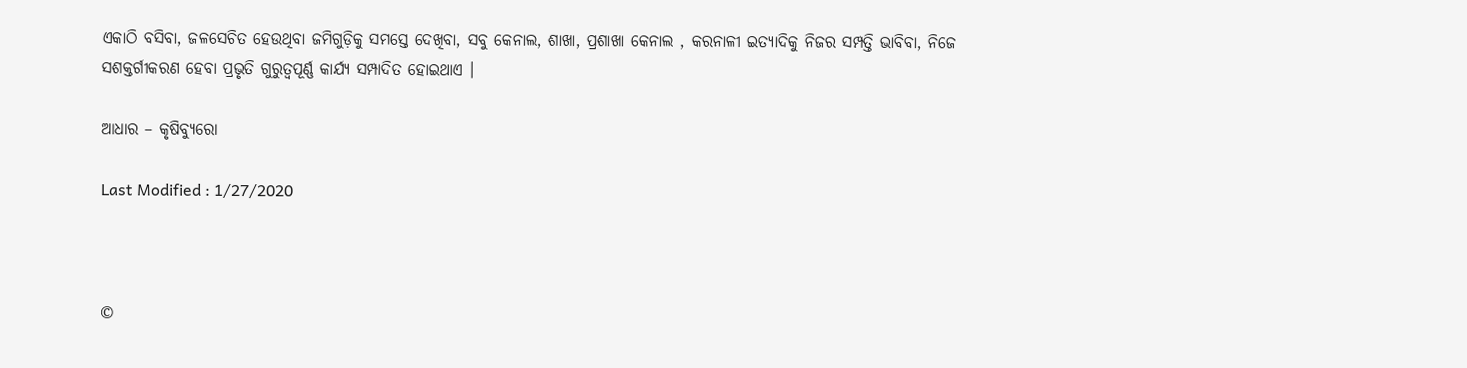ଏକାଠି ବସିବା, ଜଳସେଚିତ ହେଉଥିବା ଜମିଗୁଡ଼ିକୁ ସମସ୍ତେ ଦେଖିବା, ସବୁ କେନାଲ, ଶାଖା, ପ୍ରଶାଖା କେନାଲ , କରନାଳୀ ଇତ୍ୟାଦିକୁ ନିଜର ସମ୍ପତ୍ତି ଭାବିବା, ନିଜେ ସଶକ୍ତର୍ଗୀକରଣ ହେବା ପ୍ରଭୃତି ଗୁରୁତ୍ଵପୂର୍ଣ୍ଣ କାର୍ଯ୍ୟ ସମ୍ପାଦିତ ହୋଇଥାଏ ।

ଆଧାର – କୃଷିବ୍ୟୁରୋ

Last Modified : 1/27/2020



©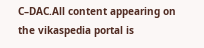C–DAC.All content appearing on the vikaspedia portal is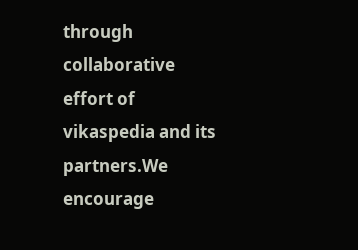through collaborative effort of vikaspedia and its partners.We encourage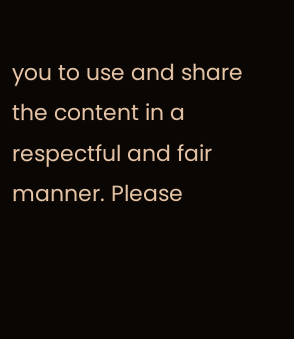you to use and share the content in a respectful and fair manner. Please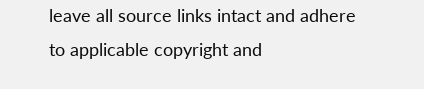leave all source links intact and adhere to applicable copyright and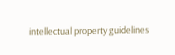intellectual property guidelines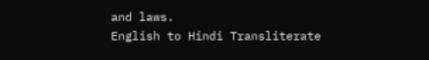and laws.
English to Hindi Transliterate